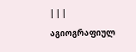| | |
აგიოგრაფიულ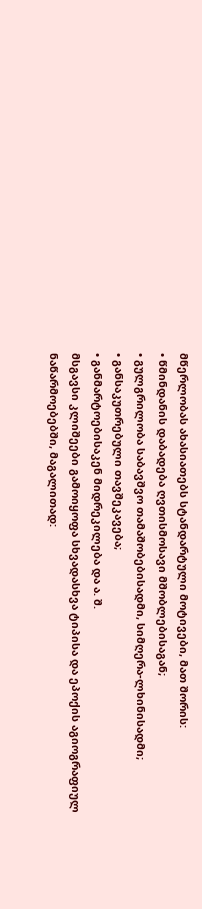მწერლობას ახასიათებს სტანდარტული მოტივები, მათ შორის:
• წმინდანის დაბადება ღვთისმოსავი მშობლებისაგან;
• გულგრილობა საბავშვო თამაშობებისადმი, სიმღერა-ლხინისადმი;
• განსაკუთრებული თავშეკავება;
• განმარტოებისაკენ მიდრეკილება და ა. შ.
მსგავსი კლიშეები გამოიყოფა სხვადასხვა ტიპისა და ეპოქის აგიოგრაფიულ ნაწარმოებებში, მაგალითად: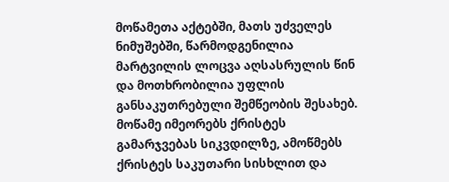მოწამეთა აქტებში, მათს უძველეს ნიმუშებში, წარმოდგენილია მარტვილის ლოცვა აღსასრულის წინ და მოთხრობილია უფლის განსაკუთრებული შემწეობის შესახებ. მოწამე იმეორებს ქრისტეს გამარჯვებას სიკვდილზე, ამოწმებს ქრისტეს საკუთარი სისხლით და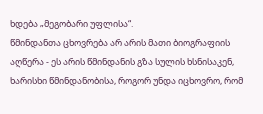ხდება „მეგობარი უფლისა“.
წმინდანთა ცხოვრება არ არის მათი ბიოგრაფიის აღწერა - ეს არის წმინდანის გზა სულის ხსნისაკენ, ხარისხი წმინდანობისა, როგორ უნდა იცხოვრო, რომ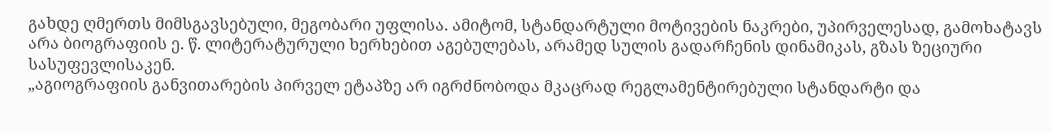გახდე ღმერთს მიმსგავსებული, მეგობარი უფლისა. ამიტომ, სტანდარტული მოტივების ნაკრები, უპირველესად, გამოხატავს არა ბიოგრაფიის ე. წ. ლიტერატურული ხერხებით აგებულებას, არამედ სულის გადარჩენის დინამიკას, გზას ზეციური სასუფევლისაკენ.
„აგიოგრაფიის განვითარების პირველ ეტაპზე არ იგრძნობოდა მკაცრად რეგლამენტირებული სტანდარტი და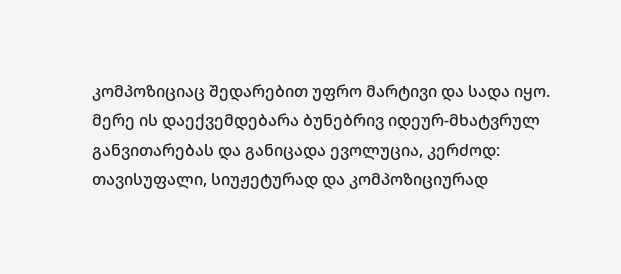კომპოზიციაც შედარებით უფრო მარტივი და სადა იყო. მერე ის დაექვემდებარა ბუნებრივ იდეურ-მხატვრულ განვითარებას და განიცადა ევოლუცია, კერძოდ: თავისუფალი, სიუჟეტურად და კომპოზიციურად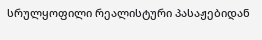სრულყოფილი რეალისტური პასაჟებიდან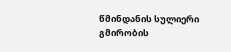წმინდანის სულიერი გმირობის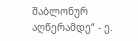შაბლონურ აღწერამდე“ - ე.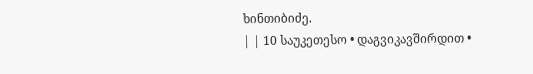ხინთიბიძე.
| | 10 საუკეთესო • დაგვიკავშირდით •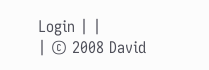Login | |
| © 2008 David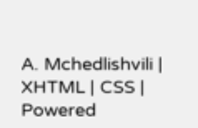A. Mchedlishvili | XHTML | CSS | Powered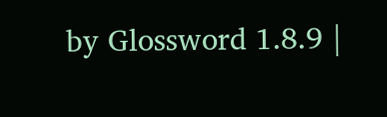by Glossword 1.8.9 |